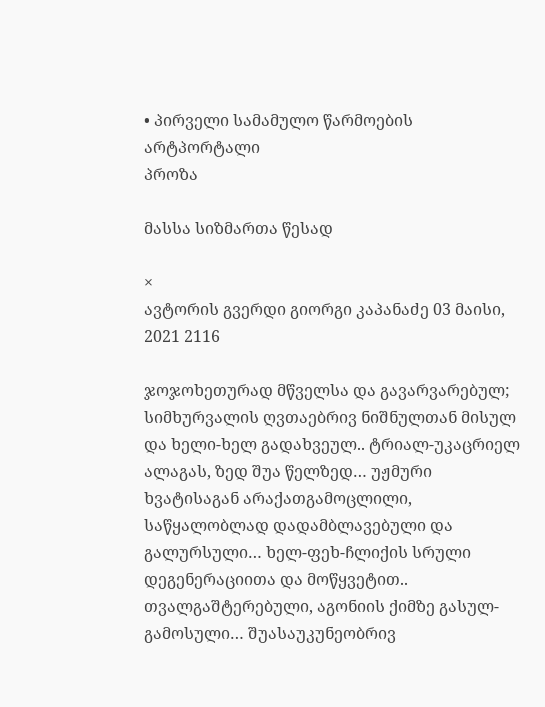• პირველი სამამულო წარმოების არტპორტალი
პროზა

მასსა სიზმართა წესად

×
ავტორის გვერდი გიორგი კაპანაძე 03 მაისი, 2021 2116

ჯოჯოხეთურად მწველსა და გავარვარებულ; სიმხურვალის ღვთაებრივ ნიშნულთან მისულ და ხელი-ხელ გადახვეულ.. ტრიალ-უკაცრიელ ალაგას, ზედ შუა წელზედ… უჟმური ხვატისაგან არაქათგამოცლილი, საწყალობლად დადამბლავებული და გალურსული… ხელ-ფეხ-ჩლიქის სრული დეგენერაციითა და მოწყვეტით.. თვალგაშტერებული, აგონიის ქიმზე გასულ-გამოსული… შუასაუკუნეობრივ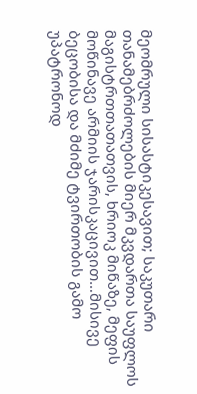მეომრული სისასტიკესავით; საკუთარი თანამებრძოლების მიერ მკვდართა საუფლოს მაგისტრთთათათვის, ხრიოკ მიწაზე, მეფის მოწინავე არმიის ჯარისკაცივით…მისივე ბეცობისა და მძიმე ტვირთობის გამო უპატრონოდ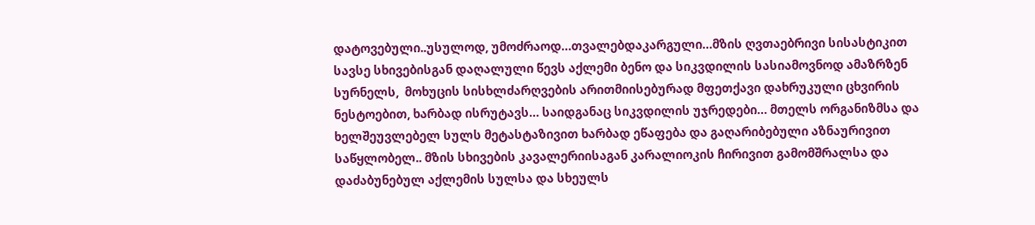დატოვებული..უსულოდ, უმოძრაოდ…თვალებდაკარგული…მზის ღვთაებრივი სისასტიკით სავსე სხივებისგან დაღალული წევს აქლემი ბენო და სიკვდილის სასიამოვნოდ ამაზრზენ სურნელს,  მოხუცის სისხლძარღვების არითმიისებურად მფეთქავი დახრუკული ცხვირის ნესტოებით, ხარბად ისრუტავს… საიდგანაც სიკვდილის უჯრედები… მთელს ორგანიზმსა და ხელშეუვლებელ სულს მეტასტაზივით ხარბად ეწაფება და გაღარიბებული აზნაურივით საწყლობელ.. მზის სხივების კავალერიისაგან კარალიოკის ჩირივით გამომშრალსა და დაძაბუნებულ აქლემის სულსა და სხეულს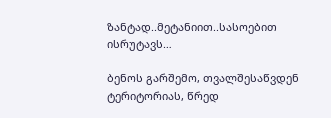ზანტად..მეტანიით..სასოებით ისრუტავს…

ბენოს გარშემო, თვალშესაწვდენ ტერიტორიას, წრედ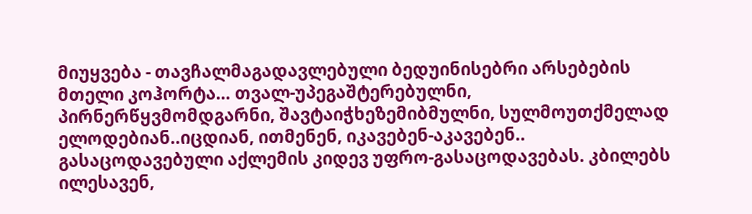მიუყვება - თავჩალმაგადავლებული ბედუინისებრი არსებების მთელი კოჰორტა… თვალ-უპეგაშტერებულნი, პირნერწყვმომდგარნი, შავტაიჭხეზემიბმულნი, სულმოუთქმელად ელოდებიან..იცდიან, ითმენენ, იკავებენ-აკავებენ.. გასაცოდავებული აქლემის კიდევ უფრო-გასაცოდავებას. კბილებს ილესავენ,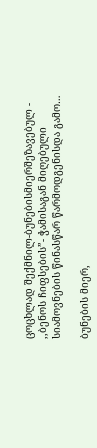ცოცხლად შექმნილ-ბუნებისმიერშეზავებულ - ,,ბენოს ჩიფსების”- ჭამისაგან მიღებული სიამოვნების წინასწარ წარმოდგენისდა გამო…

ბუნების მიერ,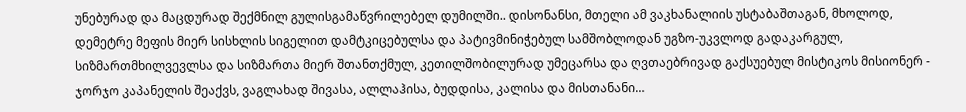უნებურად და მაცდურად შექმნილ გულისგამაწვრილებელ დუმილში.. დისონანსი, მთელი ამ ვაკხანალიის უსტაბაშთაგან, მხოლოდ, დემეტრე მეფის მიერ სისხლის სიგელით დამტკიცებულსა და პატივმინიჭებულ სამშობლოდან უგზო-უკვლოდ გადაკარგულ, სიზმართმხილვევლსა და სიზმართა მიერ შთანთქმულ, კეთილშობილურად უმეცარსა და ღვთაებრივად გაქსუებულ მისტიკოს მისიონერ - ჯორჯო კაპანელის შეაქვს, ვაგლახად შივასა, ალლაჰისა, ბუდდისა, კალისა და მისთანანი…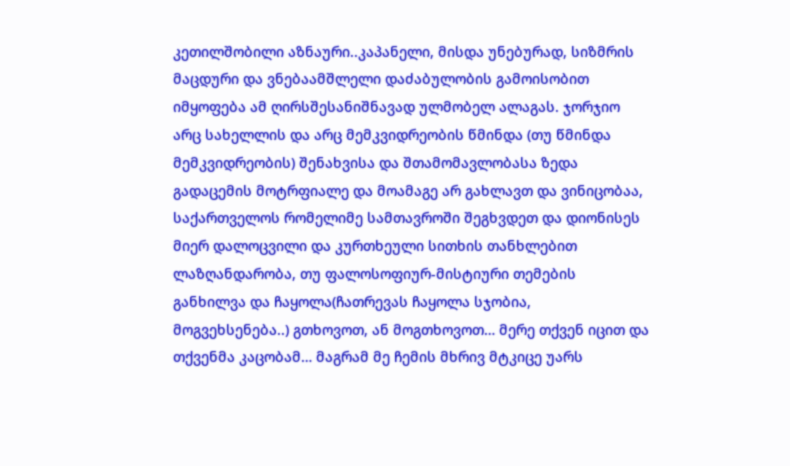კეთილშობილი აზნაური..კაპანელი, მისდა უნებურად, სიზმრის მაცდური და ვნებაამშლელი დაძაბულობის გამოისობით იმყოფება ამ ღირსშესანიშნავად ულმობელ ალაგას. ჯორჯიო არც სახელლის და არც მემკვიდრეობის წმინდა (თუ წმინდა მემკვიდრეობის) შენახვისა და შთამომავლობასა ზედა გადაცემის მოტრფიალე და მოამაგე არ გახლავთ და ვინიცობაა, საქართველოს რომელიმე სამთავროში შეგხვდეთ და დიონისეს მიერ დალოცვილი და კურთხეული სითხის თანხლებით ლაზღანდარობა, თუ ფალოსოფიურ-მისტიური თემების განხილვა და ჩაყოლა(ჩათრევას ჩაყოლა სჯობია,  მოგვეხსენება..) გთხოვოთ, ან მოგთხოვოთ… მერე თქვენ იცით და თქვენმა კაცობამ… მაგრამ მე ჩემის მხრივ მტკიცე უარს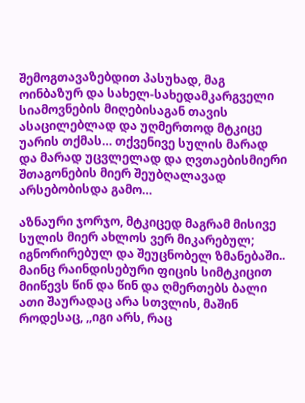შემოგთავაზებდით პასუხად, მაგ ოინბაზურ და სახელ-სახედამკარგველი სიამოვნების მიღებისაგან თავის ასაცილებლად და უღმერთოდ მტკიცე უარის თქმას… თქვენივე სულის მარად და მარად უცვლელად და ღვთაებისმიერი შთაგონების მიერ შეუბღალავად არსებობისდა გამო…

აზნაური ჯორჯო, მტკიცედ მაგრამ მისივე სულის მიერ ახლოს ვერ მიკარებულ; იგნორირებულ და შეუცნობელ ზმანებაში.. მაინც რაინდისებური ფიცის სიმტკიცით მიიწევს წინ და წინ და ღმერთებს ბალი ათი შაურადაც არა სთვლის, მაშინ როდესაც, ,,იგი არს, რაც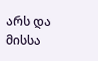არს და მისსა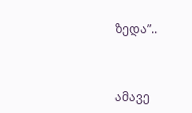ზედა”..



ამავე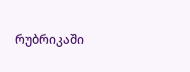რუბრიკაში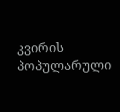კვირის პოპულარული